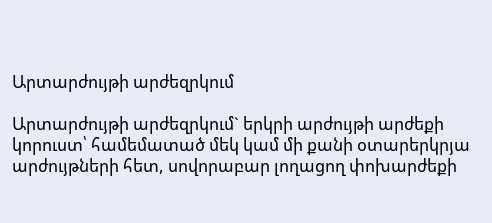Արտարժույթի արժեզրկում

Արտարժույթի արժեզրկում` երկրի արժույթի արժեքի կորուստ՝ համեմատած մեկ կամ մի քանի օտարերկրյա արժույթների հետ, սովորաբար լողացող փոխարժեքի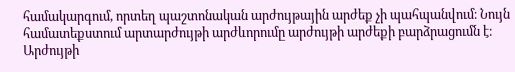համակարգում, որտեղ պաշտոնական արժույթային արժեք չի պահպանվում։ Նույն համատեքստում արտարժույթի արժևորումը արժույթի արժեքի բարձրացումն է։ Արժույթի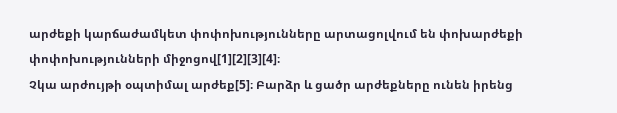արժեքի կարճաժամկետ փոփոխությունները արտացոլվում են փոխարժեքի փոփոխությունների միջոցով[1][2][3][4]։
Չկա արժույթի օպտիմալ արժեք[5]։ Բարձր և ցածր արժեքները ունեն իրենց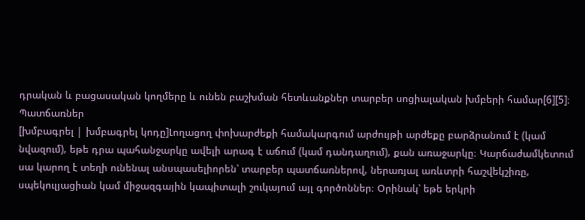դրական և բացասական կողմերը և ունեն բաշխման հետևանքներ տարբեր սոցիալական խմբերի համար[6][5]։
Պատճառներ
[խմբագրել | խմբագրել կոդը]Լողացող փոխարժեքի համակարգում արժույթի արժեքը բարձրանում է (կամ նվազում), եթե դրա պահանջարկը ավելի արագ է աճում (կամ դանդաղում), քան առաջարկը։ Կարճաժամկետում սա կարող է տեղի ունենալ անսպասելիորեն՝ տարբեր պատճառներով, ներառյալ առևտրի հաշվեկշիռը, սպեկուլյացիան կամ միջազգային կապիտալի շուկայում այլ գործոններ։ Օրինակ՝ եթե երկրի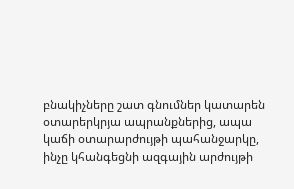բնակիչները շատ գնումներ կատարեն օտարերկրյա ապրանքներից, ապա կաճի օտարարժույթի պահանջարկը, ինչը կհանգեցնի ազգային արժույթի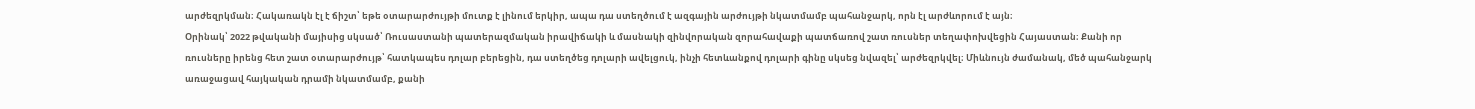արժեզրկման։ Հակառակն էլ է ճիշտ՝ եթե օտարարժույթի մուտք է լինում երկիր, ապա դա ստեղծում է ազգային արժույթի նկատմամբ պահանջարկ, որն էլ արժևորում է այն։
Օրինակ՝ 2022 թվականի մայիսից սկսած՝ Ռուսաստանի պատերազմական իրավիճակի և մասնակի զինվորական զորահավաքի պատճառով շատ ռուսներ տեղափոխվեցին Հայաստան։ Քանի որ ռուսները իրենց հետ շատ օտարարժույթ՝ հատկապես դոլար բերեցին, դա ստեղծեց դոլարի ավելցուկ, ինչի հետևանքով դոլարի գինը սկսեց նվազել՝ արժեզրկվել։ Միևնույն ժամանակ, մեծ պահանջարկ առաջացավ հայկական դրամի նկատմամբ, քանի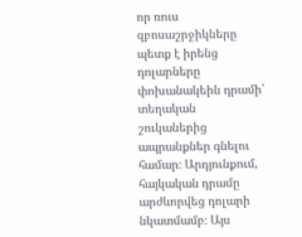որ ռուս զբոսաշրջիկները պետք է իրենց դոլարները փոխանակեին դրամի՝ տեղական շուկաներից ապրանքներ գնելու համար։ Արդյունքում, հայկական դրամը արժևորվեց դոլարի նկատմամբ։ Այս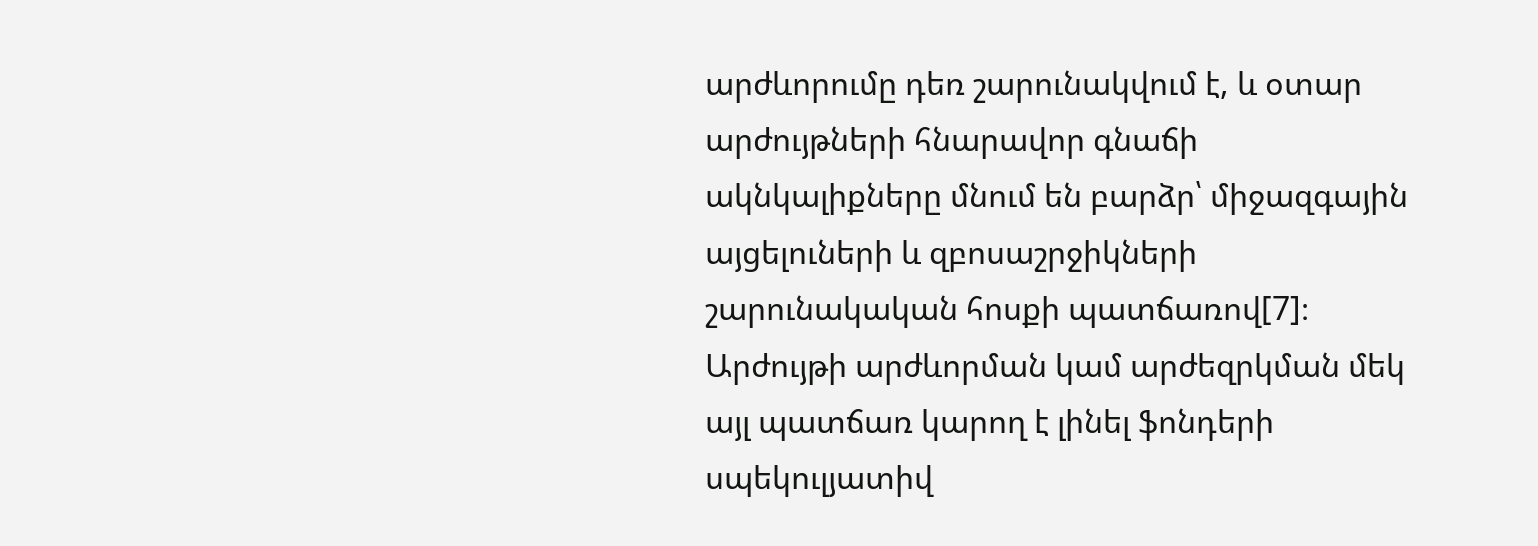արժևորումը դեռ շարունակվում է, և օտար արժույթների հնարավոր գնաճի ակնկալիքները մնում են բարձր՝ միջազգային այցելուների և զբոսաշրջիկների շարունակական հոսքի պատճառով[7]։
Արժույթի արժևորման կամ արժեզրկման մեկ այլ պատճառ կարող է լինել ֆոնդերի սպեկուլյատիվ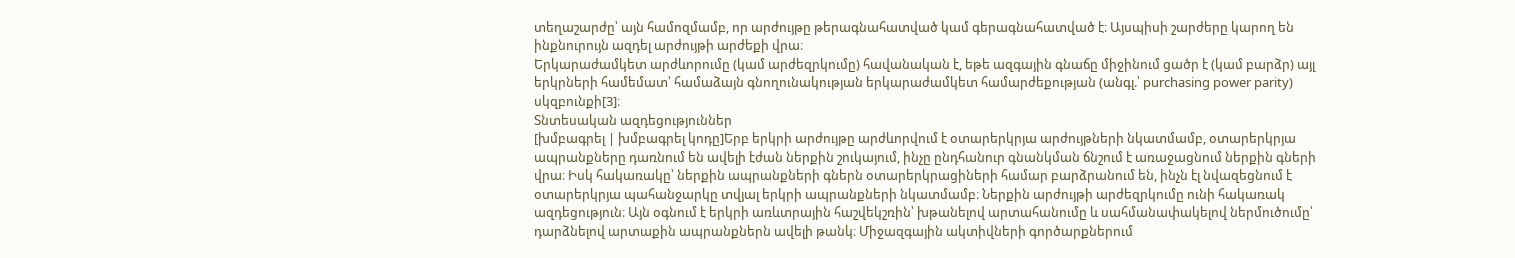տեղաշարժը՝ այն համոզմամբ, որ արժույթը թերագնահատված կամ գերագնահատված է։ Այսպիսի շարժերը կարող են ինքնուրույն ազդել արժույթի արժեքի վրա։
Երկարաժամկետ արժևորումը (կամ արժեզրկումը) հավանական է, եթե ազգային գնաճը միջինում ցածր է (կամ բարձր) այլ երկրների համեմատ՝ համաձայն գնողունակության երկարաժամկետ համարժեքության (անգլ.՝ purchasing power parity) սկզբունքի[3]։
Տնտեսական ազդեցություններ
[խմբագրել | խմբագրել կոդը]Երբ երկրի արժույթը արժևորվում է օտարերկրյա արժույթների նկատմամբ, օտարերկրյա ապրանքները դառնում են ավելի էժան ներքին շուկայում, ինչը ընդհանուր գնանկման ճնշում է առաջացնում ներքին գների վրա։ Իսկ հակառակը՝ ներքին ապրանքների գներն օտարերկրացիների համար բարձրանում են, ինչն էլ նվազեցնում է օտարերկրյա պահանջարկը տվյալ երկրի ապրանքների նկատմամբ։ Ներքին արժույթի արժեզրկումը ունի հակառակ ազդեցություն։ Այն օգնում է երկրի առևտրային հաշվեկշռին՝ խթանելով արտահանումը և սահմանափակելով ներմուծումը՝ դարձնելով արտաքին ապրանքներն ավելի թանկ։ Միջազգային ակտիվների գործարքներում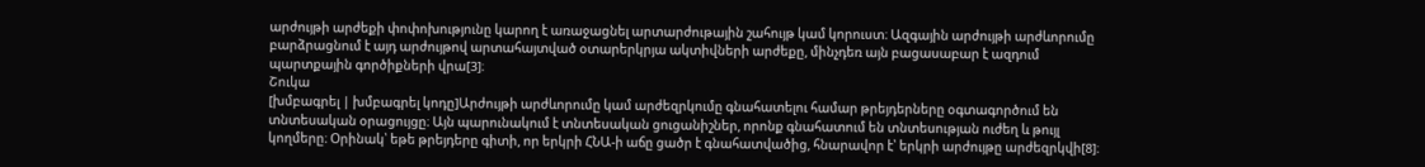արժույթի արժեքի փոփոխությունը կարող է առաջացնել արտարժութային շահույթ կամ կորուստ։ Ազգային արժույթի արժևորումը բարձրացնում է այդ արժույթով արտահայտված օտարերկրյա ակտիվների արժեքը, մինչդեռ այն բացասաբար է ազդում պարտքային գործիքների վրա[3]։
Շուկա
[խմբագրել | խմբագրել կոդը]Արժույթի արժևորումը կամ արժեզրկումը գնահատելու համար թրեյդերները օգտագործում են տնտեսական օրացույցը։ Այն պարունակում է տնտեսական ցուցանիշներ, որոնք գնահատում են տնտեսության ուժեղ և թույլ կողմերը։ Օրինակ՝ եթե թրեյդերը գիտի, որ երկրի ՀՆԱ-ի աճը ցածր է գնահատվածից, հնարավոր է՝ երկրի արժույթը արժեզրկվի[8]։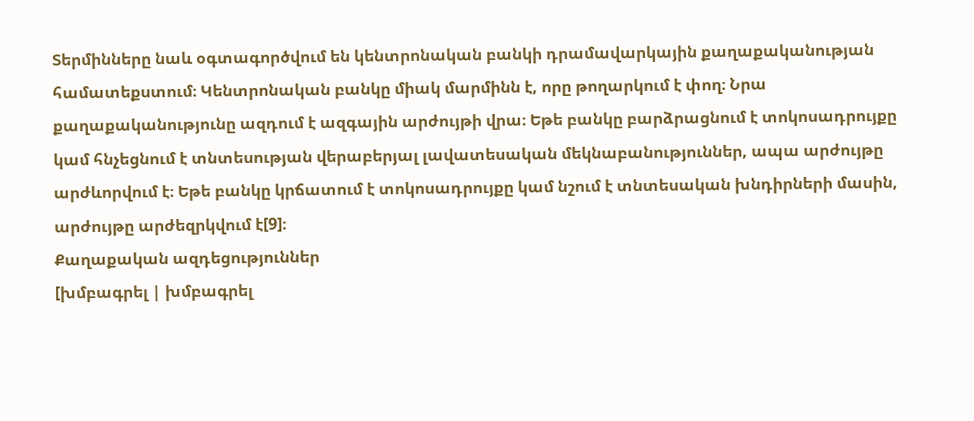Տերմինները նաև օգտագործվում են կենտրոնական բանկի դրամավարկային քաղաքականության համատեքստում։ Կենտրոնական բանկը միակ մարմինն է, որը թողարկում է փող։ Նրա քաղաքականությունը ազդում է ազգային արժույթի վրա։ Եթե բանկը բարձրացնում է տոկոսադրույքը կամ հնչեցնում է տնտեսության վերաբերյալ լավատեսական մեկնաբանություններ, ապա արժույթը արժևորվում է։ Եթե բանկը կրճատում է տոկոսադրույքը կամ նշում է տնտեսական խնդիրների մասին, արժույթը արժեզրկվում է[9]։
Քաղաքական ազդեցություններ
[խմբագրել | խմբագրել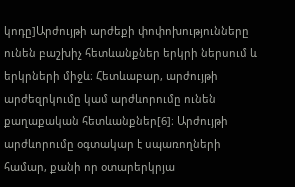կոդը]Արժույթի արժեքի փոփոխությունները ունեն բաշխիչ հետևանքներ երկրի ներսում և երկրների միջև։ Հետևաբար, արժույթի արժեզրկումը կամ արժևորումը ունեն քաղաքական հետևանքներ[6]։ Արժույթի արժևորումը օգտակար է սպառողների համար, քանի որ օտարերկրյա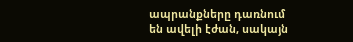ապրանքները դառնում են ավելի էժան, սակայն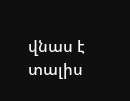վնաս է տալիս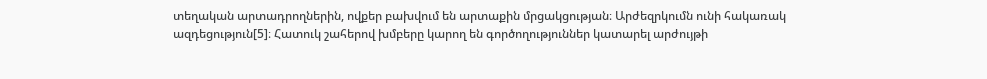տեղական արտադրողներին, ովքեր բախվում են արտաքին մրցակցության։ Արժեզրկումն ունի հակառակ ազդեցություն[5]։ Հատուկ շահերով խմբերը կարող են գործողություններ կատարել արժույթի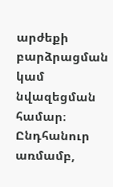արժեքի բարձրացման կամ նվազեցման համար։ Ընդհանուր առմամբ,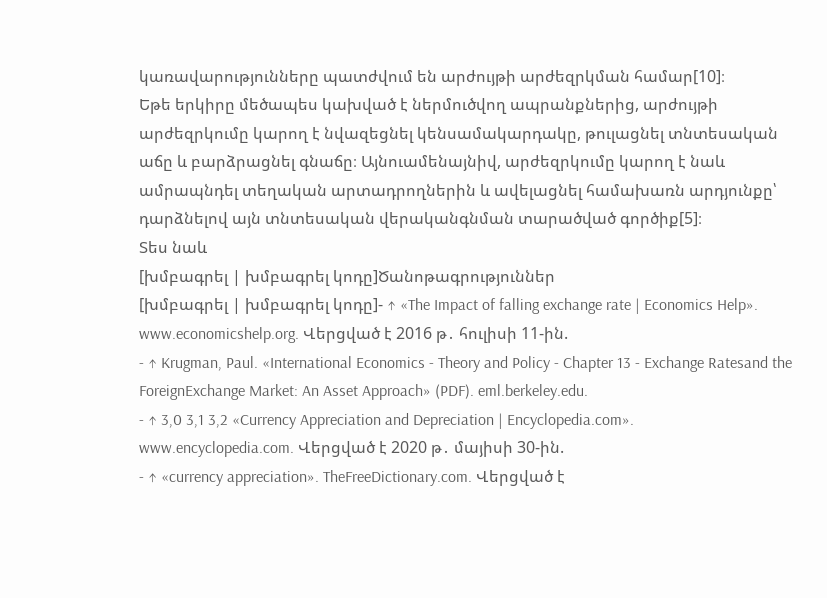կառավարությունները պատժվում են արժույթի արժեզրկման համար[10]։
Եթե երկիրը մեծապես կախված է ներմուծվող ապրանքներից, արժույթի արժեզրկումը կարող է նվազեցնել կենսամակարդակը, թուլացնել տնտեսական աճը և բարձրացնել գնաճը։ Այնուամենայնիվ, արժեզրկումը կարող է նաև ամրապնդել տեղական արտադրողներին և ավելացնել համախառն արդյունքը՝ դարձնելով այն տնտեսական վերականգնման տարածված գործիք[5]։
Տես նաև
[խմբագրել | խմբագրել կոդը]Ծանոթագրություններ
[խմբագրել | խմբագրել կոդը]- ↑ «The Impact of falling exchange rate | Economics Help». www.economicshelp.org. Վերցված է 2016 թ․ հուլիսի 11-ին.
- ↑ Krugman, Paul. «International Economics - Theory and Policy - Chapter 13 - Exchange Ratesand the ForeignExchange Market: An Asset Approach» (PDF). eml.berkeley.edu.
- ↑ 3,0 3,1 3,2 «Currency Appreciation and Depreciation | Encyclopedia.com». www.encyclopedia.com. Վերցված է 2020 թ․ մայիսի 30-ին.
- ↑ «currency appreciation». TheFreeDictionary.com. Վերցված է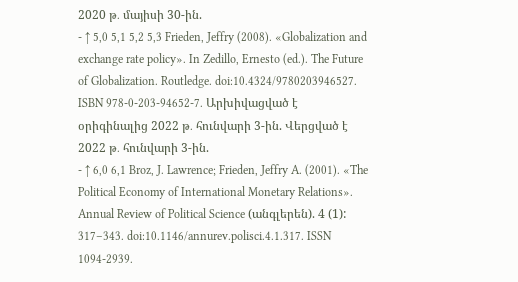2020 թ․ մայիսի 30-ին.
- ↑ 5,0 5,1 5,2 5,3 Frieden, Jeffry (2008). «Globalization and exchange rate policy». In Zedillo, Ernesto (ed.). The Future of Globalization. Routledge. doi:10.4324/9780203946527. ISBN 978-0-203-94652-7. Արխիվացված է օրիգինալից 2022 թ․ հունվարի 3-ին. Վերցված է 2022 թ․ հունվարի 3-ին.
- ↑ 6,0 6,1 Broz, J. Lawrence; Frieden, Jeffry A. (2001). «The Political Economy of International Monetary Relations». Annual Review of Political Science (անգլերեն). 4 (1): 317–343. doi:10.1146/annurev.polisci.4.1.317. ISSN 1094-2939.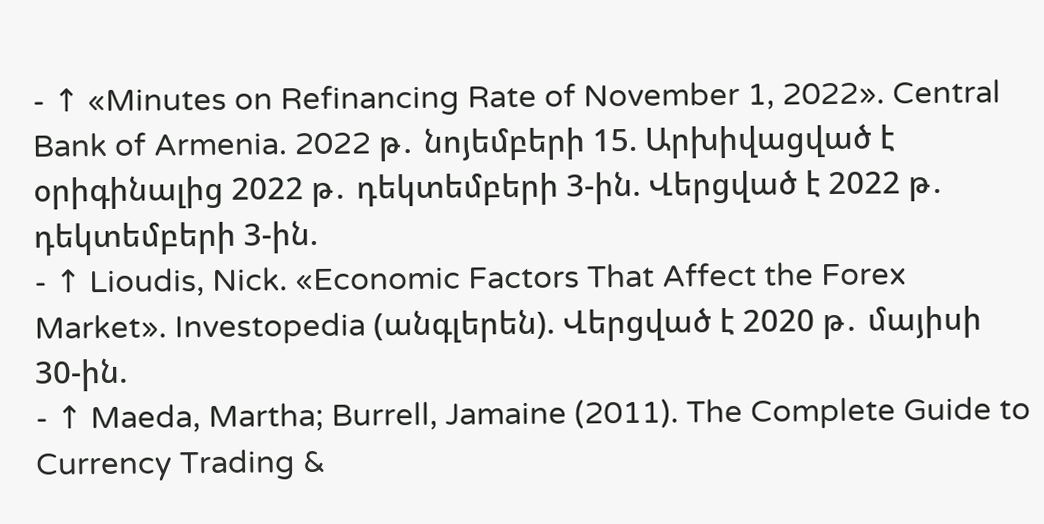- ↑ «Minutes on Refinancing Rate of November 1, 2022». Central Bank of Armenia. 2022 թ․ նոյեմբերի 15. Արխիվացված է օրիգինալից 2022 թ․ դեկտեմբերի 3-ին. Վերցված է 2022 թ․ դեկտեմբերի 3-ին.
- ↑ Lioudis, Nick. «Economic Factors That Affect the Forex Market». Investopedia (անգլերեն). Վերցված է 2020 թ․ մայիսի 30-ին.
- ↑ Maeda, Martha; Burrell, Jamaine (2011). The Complete Guide to Currency Trading &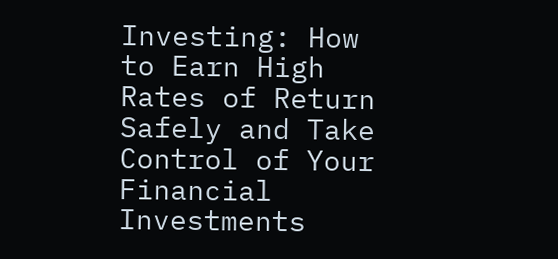Investing: How to Earn High Rates of Return Safely and Take Control of Your Financial Investments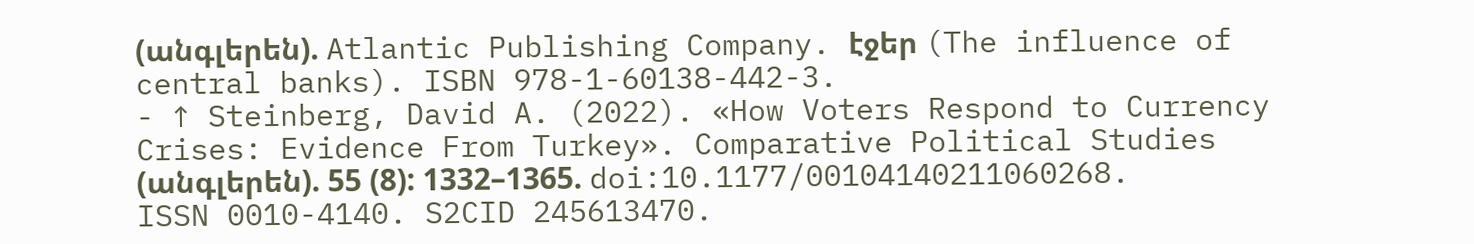(անգլերեն). Atlantic Publishing Company. էջեր (The influence of central banks). ISBN 978-1-60138-442-3.
- ↑ Steinberg, David A. (2022). «How Voters Respond to Currency Crises: Evidence From Turkey». Comparative Political Studies (անգլերեն). 55 (8): 1332–1365. doi:10.1177/00104140211060268. ISSN 0010-4140. S2CID 245613470.